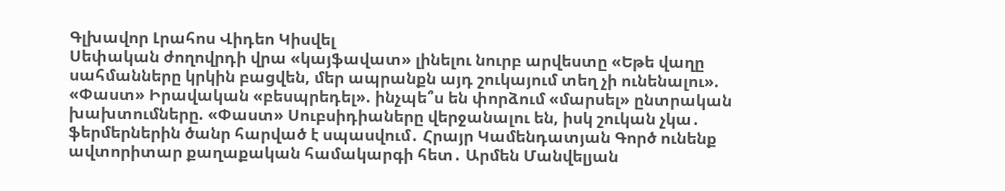Գլխավոր Լրահոս Վիդեո Կիսվել
Սեփական ժողովրդի վրա «կայֆավատ» լինելու նուրբ արվեստը «Եթե վաղը սահմանները կրկին բացվեն, մեր ապրանքն այդ շուկայում տեղ չի ունենալու». «Փաստ» Իրավական «բեսպրեդել». ինչպե՞ս են փորձում «մարսել» ընտրական խախտումները. «Փաստ» Սուբսիդիաները վերջանալու են, իսկ շուկան չկա․ ֆերմերներին ծանր հարված է սպասվում․ Հրայր Կամենդատյան Գործ ունենք ավտորիտար քաղաքական համակարգի հետ․ Արմեն Մանվելյան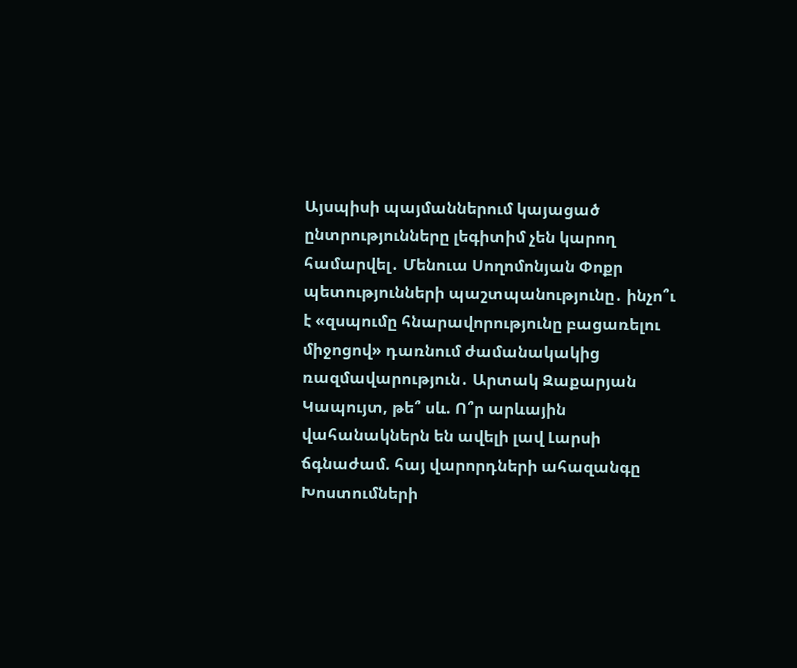Այսպիսի պայմաններում կայացած ընտրությունները լեգիտիմ չեն կարող համարվել․ Մենուա Սողոմոնյան Փոքր պետությունների պաշտպանությունը․ ինչո՞ւ է «զսպումը հնարավորությունը բացառելու միջոցով» դառնում ժամանակակից ռազմավարություն․ Արտակ Զաքարյան Կապույտ, թե՞ սև. Ո՞ր արևային վահանակներն են ավելի լավ Լարսի ճգնաժամ. հայ վարորդների ահազանգը Խոստումների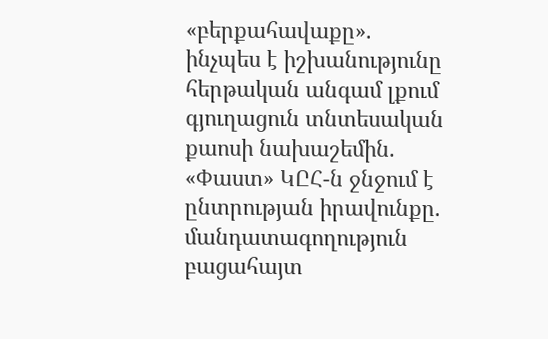«բերքահավաքը». ինչպես է իշխանությունը հերթական անգամ լքում գյուղացուն տնտեսական քաոսի նախաշեմին. «Փաստ» ԿԸՀ-ն ջնջում է ընտրության իրավունքը. մանդատագողություն բացահայտ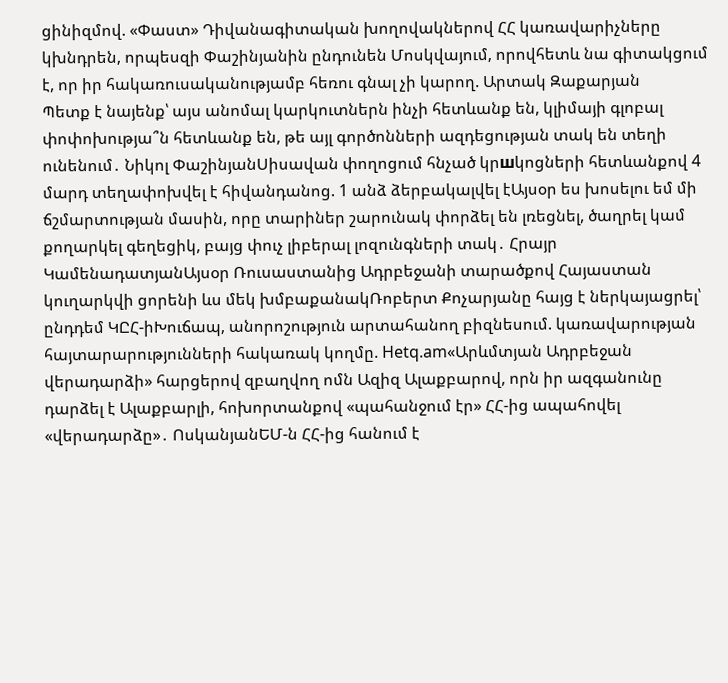ցինիզմով. «Փաստ» Դիվանագիտական խողովակներով ՀՀ կառավարիչները կխնդրեն, որպեսզի Փաշինյանին ընդունեն Մոսկվայում, որովհետև նա գիտակցում է, որ իր հակառուսականությամբ հեռու գնալ չի կարող. Արտակ Զաքարյան
Պետք է նայենք՝ այս անոմալ կարկուտներն ինչի հետևանք են, կլիմայի գլոբալ փոփոխությա՞ն հետևանք են, թե այլ գործոնների ազդեցության տակ են տեղի ունենում․ Նիկոլ ՓաշինյանՍիսավան փողոցում հնչած կրшկոցների հետևանքով 4 մարդ տեղափոխվել է հիվանդանոց. 1 անձ ձերբակալվել էԱյսօր ես խոսելու եմ մի ճշմարտության մասին, որը տարիներ շարունակ փորձել են լռեցնել, ծաղրել կամ քողարկել գեղեցիկ, բայց փուչ լիբերալ լոզունգների տակ․ Հրայր ԿամենադատյանԱյսօր Ռուսաստանից Ադրբեջանի տարածքով Հայաստան կուղարկվի ցորենի ևս մեկ խմբաքանակՌոբերտ Քոչարյանը հայց է ներկայացրել՝ ընդդեմ ԿԸՀ-իԽուճապ, անորոշություն արտահանող բիզնեսում. կառավարության հայտարարությունների հակառակ կողմը. Hetq.am«Արևմտյան Ադրբեջան վերադարձի» հարցերով զբաղվող ոմն Ազիզ Ալաքբարով, որն իր ազգանունը դարձել է Ալաքբարլի, հոխորտանքով «պահանջում էր» ՀՀ-ից ապահովել «վերադարձը»․ ՈսկանյանԵՄ-ն ՀՀ-ից հանում է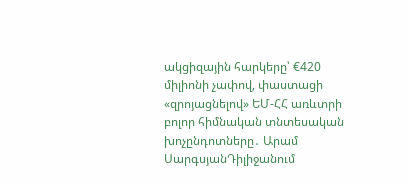ակցիզային հարկերը՝ €420 միլիոնի չափով, փաստացի «զրոյացնելով» ԵՄ-ՀՀ առևտրի բոլոր հիմնական տնտեսական խոչընդոտները․ Արամ ՍարգսյանԴիլիջանում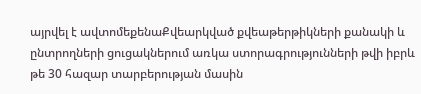այրվել է ավտոմեքենաՔվեարկված քվեաթերթիկների քանակի և ընտրողների ցուցակներում առկա ստորագրությունների թվի իբրև թե 30 հազար տարբերության մասին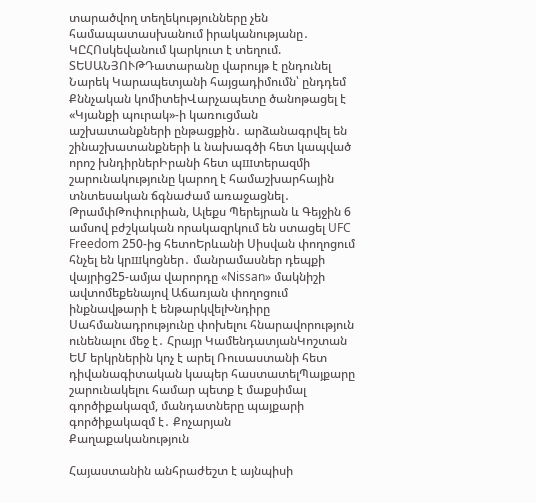տարածվող տեղեկությունները չեն համապատասխանում իրականությանը․ ԿԸՀՈսկեվանում կարկուտ է տեղում. ՏԵՍԱՆՅՈՒԹԴատարանը վարույթ է ընդունել Նարեկ Կարապետյանի հայցադիմումն՝ ընդդեմ Քննչական կոմիտեիՎարչապետը ծանոթացել է «Կյանքի պուրակ»-ի կառուցման աշխատանքների ընթացքին․ արձանագրվել են շինաշխատանքների և նախագծի հետ կապված որոշ խնդիրներԻրանի հետ պшտերազմի շարունակությունը կարող է համաշխարհային տնտեսական ճգնաժամ առաջացնել․ ԹրամփԹոփուրիան, Ալեքս Պերեյրան և Գեյջին 6 ամսով բժշկական որակազրկում են ստացել UFC Freedom 250-ից հետոԵրևանի Սիսվան փողոցում հնչել են կրшկոցներ․ մանրամասներ դեպքի վայրից25-ամյա վարորդը «Nissan» մակնիշի ավտոմեքենայով Աճառյան փողոցում ինքնավթարի է ենթարկվելԽնդիրը Սահմանադրությունը փոխելու հնարավորություն ունենալու մեջ է․ Հրայր ԿամենդատյանԿոշտան ԵՄ երկրներին կոչ է արել Ռուսաստանի հետ դիվանագիտական կապեր հաստատելՊայքարը շարունակելու համար պետք է մաքսիմալ գործիքակազմ, մանդատները պայքարի գործիքակազմ է․ Քոչարյան
Քաղաքականություն

Հայաստանին անհրաժեշտ է այնպիսի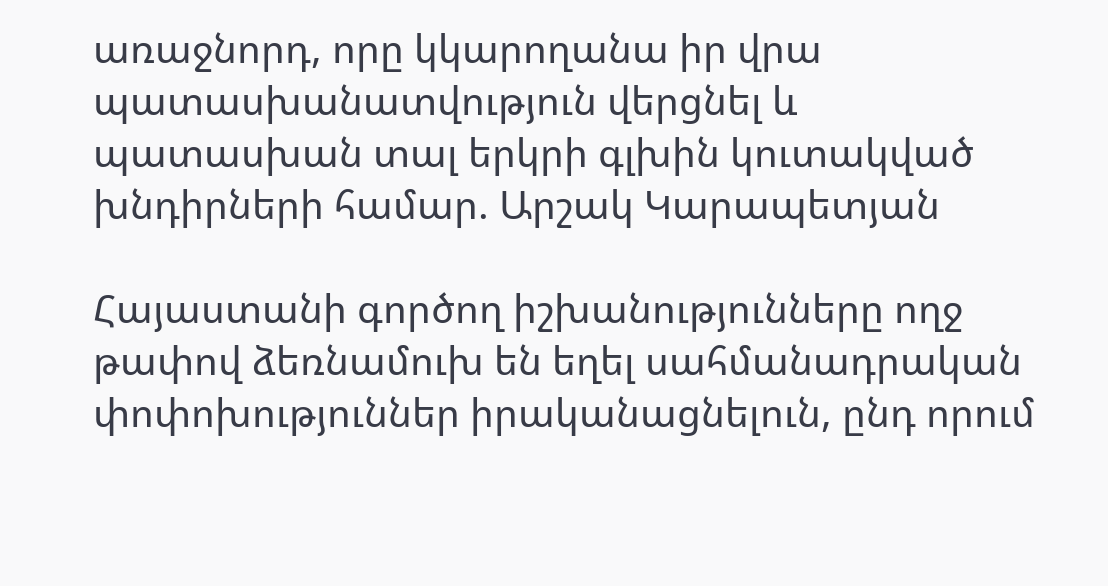առաջնորդ, որը կկարողանա իր վրա պատասխանատվություն վերցնել և պատասխան տալ երկրի գլխին կուտակված խնդիրների համար. Արշակ Կարապետյան

Հայաստանի գործող իշխանությունները ողջ թափով ձեռնամուխ են եղել սահմանադրական փոփոխություններ իրականացնելուն, ընդ որում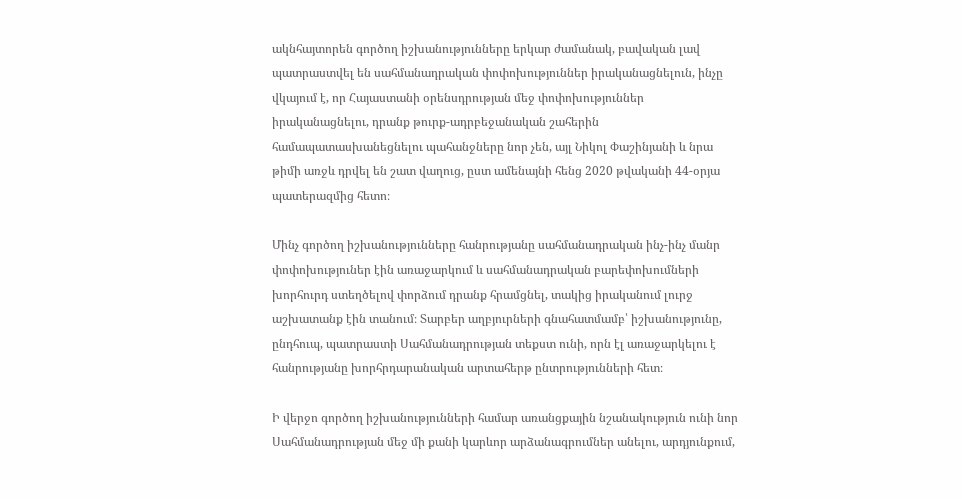ակնհայտորեն գործող իշխանությունները երկար ժամանակ, բավական լավ պատրաստվել են սահմանադրական փոփոխություններ իրականացնելուն, ինչը վկայում է, որ Հայաստանի օրենսդրության մեջ փոփոխություններ իրականացնելու, դրանք թուրք-ադրբեջանական շահերին համապատասխանեցնելու պահանջները նոր չեն, այլ Նիկոլ Փաշինյանի և նրա թիմի առջև դրվել են շատ վաղուց, ըստ ամենայնի հենց 2020 թվականի 44-օրյա պատերազմից հետո։

Մինչ գործող իշխանությունները հանրությանը սահմանադրական ինչ-ինչ մանր փոփոխություներ էին առաջարկում և սահմանադրական բարեփոխումների խորհուրդ ստեղծելով փորձում դրանք հրամցնել, տակից իրականում լուրջ աշխատանք էին տանում։ Տարբեր աղբյուրների գնահատմամբ՝ իշխանությունը, ընդհուպ, պատրաստի Սահմանադրության տեքստ ունի, որն էլ առաջարկելու է հանրությանը խորհրդարանական արտահերթ ընտրությունների հետ։

Ի վերջո գործող իշխանությունների համար առանցքային նշանակություն ունի նոր Սահմանադրության մեջ մի քանի կարևոր արձանագրումներ անելու, արդյունքում,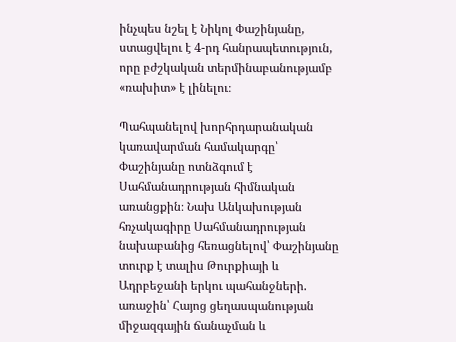ինչպես նշել է Նիկոլ Փաշինյանը, ստացվելու է 4-րդ հանրապետություն, որը բժշկական տերմինաբանությամբ «ռախիտ» է լինելու։

Պահպանելով խորհրդարանական կառավարման համակարգը՝ Փաշինյանը ոտնձգում է Սահմանադրության հիմնական առանցքին։ Նախ Անկախության հռչակագիրը Սահմանադրության նախաբանից հեռացնելով՝ Փաշինյանը տուրք է տալիս Թուրքիայի և Ադրբեջանի երկու պահանջների. առաջին՝ Հայոց ցեղասպանության միջազգային ճանաչման և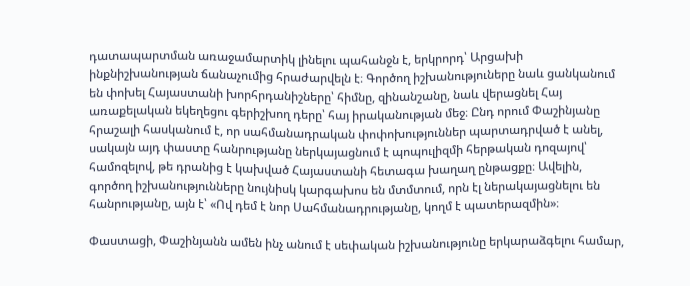դատապարտման առաջամարտիկ լինելու պահանջն է, երկրորդ՝ Արցախի ինքնիշխանության ճանաչումից հրաժարվելն է։ Գործող իշխանություները նաև ցանկանում են փոխել Հայաստանի խորհրդանիշները՝ հիմնը, զինանշանը, նաև վերացնել Հայ առաքելական եկեղեցու գերիշխող դերը՝ հայ իրականության մեջ։ Ընդ որում Փաշինյանը հրաշալի հասկանում է, որ սահմանադրական փոփոխություններ պարտադրված է անել, սակայն այդ փաստը հանրությանը ներկայացնում է պոպուլիզմի հերթական դոզայով՝ համոզելով, թե դրանից է կախված Հայաստանի հետագա խաղաղ ընթացքը։ Ավելին, գործող իշխանությունները նույնիսկ կարգախոս են մտմտում, որն էլ ներակայացնելու են հանրությանը, այն է՝ «Ով դեմ է նոր Սահմանադրությանը, կողմ է պատերազմին»։

Փաստացի, Փաշինյանն ամեն ինչ անում է սեփական իշխանությունը երկարաձգելու համար,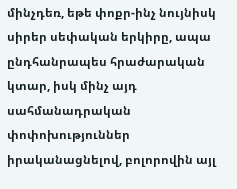մինչդեռ, եթե փոքր-ինչ նույնիսկ սիրեր սեփական երկիրը, ապա ընդհանրապես հրաժարական կտար, իսկ մինչ այդ սահմանադրական փոփոխություններ իրականացնելով, բոլորովին այլ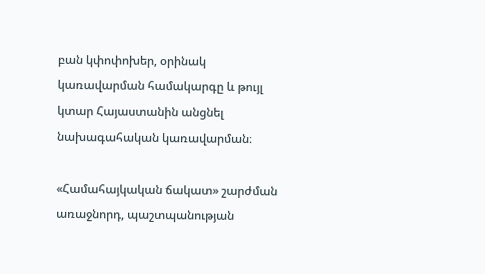բան կփոփոխեր, օրինակ կառավարման համակարգը և թույլ կտար Հայաստանին անցնել նախագահական կառավարման։

«Համահայկական ճակատ» շարժման առաջնորդ, պաշտպանության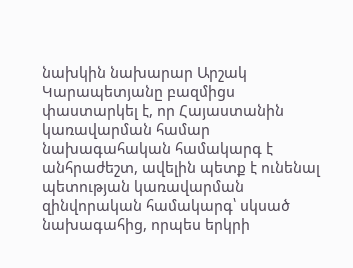նախկին նախարար Արշակ Կարապետյանը բազմիցս փաստարկել է, որ Հայաստանին կառավարման համար նախագահական համակարգ է անհրաժեշտ, ավելին պետք է ունենալ պետության կառավարման զինվորական համակարգ՝ սկսած նախագահից, որպես երկրի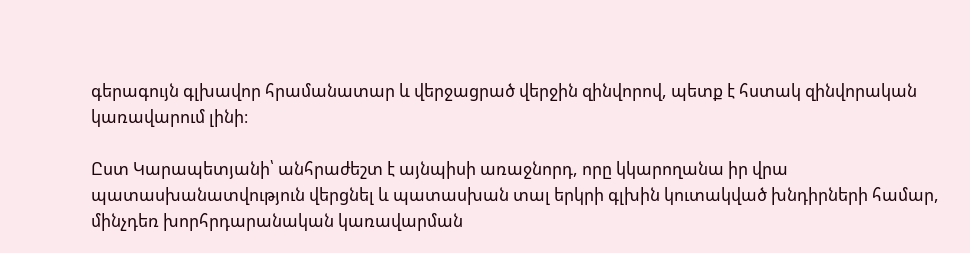գերագույն գլխավոր հրամանատար և վերջացրած վերջին զինվորով, պետք է հստակ զինվորական կառավարում լինի։

Ըստ Կարապետյանի՝ անհրաժեշտ է այնպիսի առաջնորդ, որը կկարողանա իր վրա պատասխանատվություն վերցնել և պատասխան տալ երկրի գլխին կուտակված խնդիրների համար, մինչդեռ խորհրդարանական կառավարման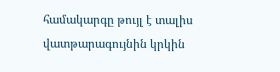համակարգը թույլ է տալիս վատթարագույնին կրկին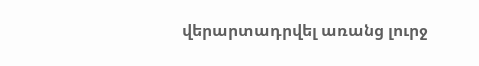վերարտադրվել առանց լուրջ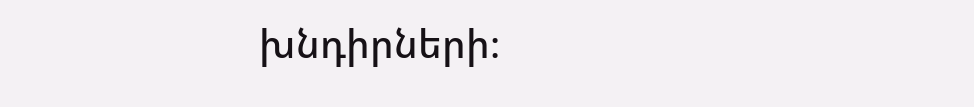խնդիրների։